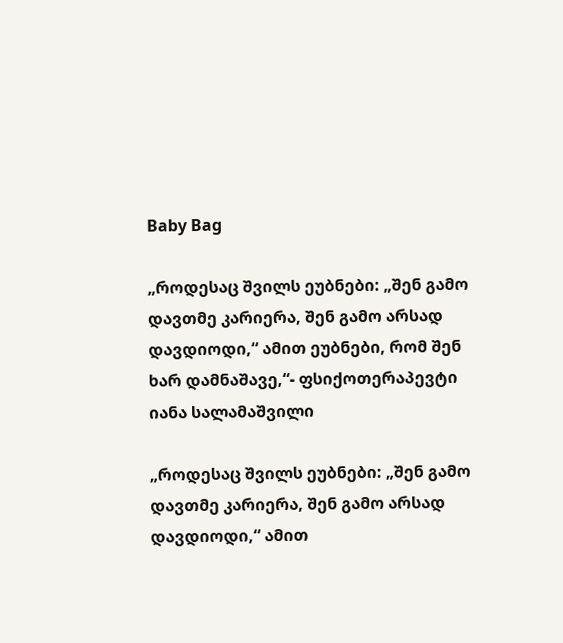Baby Bag

„როდესაც შვილს ეუბნები: „შენ გამო დავთმე კარიერა, შენ გამო არსად დავდიოდი,“ ამით ეუბნები, რომ შენ ხარ დამნაშავე,“- ფსიქოთერაპევტი იანა სალამაშვილი

„როდესაც შვილს ეუბნები: „შენ გამო დავთმე კარიერა, შენ გამო არსად დავდიოდი,“ ამით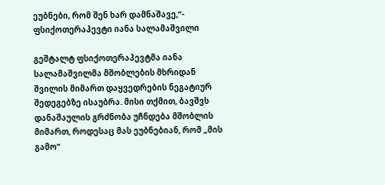ეუბნები, რომ შენ ხარ დამნაშავე,“- ფსიქოთერაპევტი იანა სალამაშვილი

გეშტალტ ფსიქოთერაპევტმა იანა სალამაშვილმა მშობლების მხრიდან შვილის მიმართ დაყვედრების ნეგატიურ შედეგებზე ისაუბრა. მისი თქმით, ბავშვს დანაშაულის გრძნობა უჩნდება მშობლის მიმართ, როდესაც მას ეუბნებიან, რომ „მის გამო“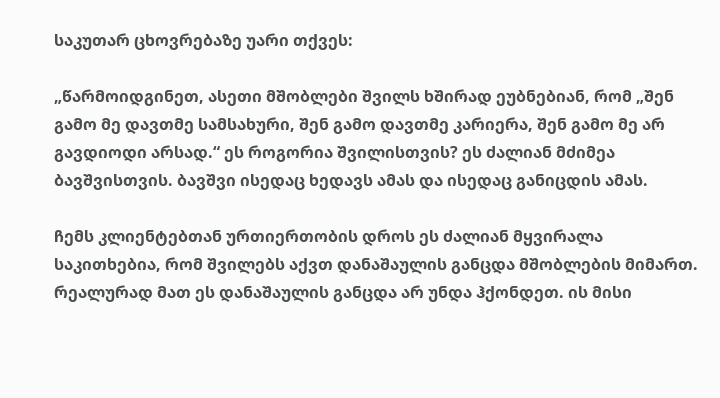საკუთარ ცხოვრებაზე უარი თქვეს:

„წარმოიდგინეთ, ასეთი მშობლები შვილს ხშირად ეუბნებიან, რომ „შენ გამო მე დავთმე სამსახური, შენ გამო დავთმე კარიერა, შენ გამო მე არ გავდიოდი არსად.“ ეს როგორია შვილისთვის? ეს ძალიან მძიმეა ბავშვისთვის. ბავშვი ისედაც ხედავს ამას და ისედაც განიცდის ამას.

ჩემს კლიენტებთან ურთიერთობის დროს ეს ძალიან მყვირალა საკითხებია, რომ შვილებს აქვთ დანაშაულის განცდა მშობლების მიმართ. რეალურად მათ ეს დანაშაულის განცდა არ უნდა ჰქონდეთ. ის მისი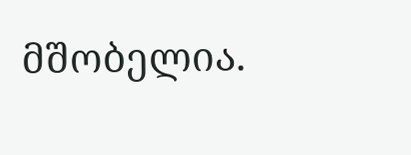მშობელია.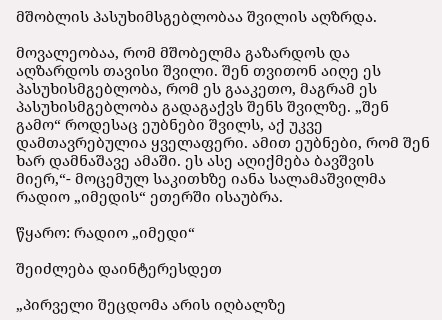მშობლის პასუხიმსგებლობაა შვილის აღზრდა.

მოვალეობაა, რომ მშობელმა გაზარდოს და აღზარდოს თავისი შვილი. შენ თვითონ აიღე ეს პასუხისმგებლობა, რომ ეს გააკეთო, მაგრამ ეს პასუხისმგებლობა გადაგაქვს შენს შვილზე. „შენ გამო“ როდესაც ეუბნები შვილს, აქ უკვე დამთავრებულია ყველაფერი. ამით ეუბნები, რომ შენ ხარ დამნაშავე ამაში. ეს ასე აღიქმება ბავშვის მიერ,“- მოცემულ საკითხზე იანა სალამაშვილმა რადიო „იმედის“ ეთერში ისაუბრა.

წყარო: რადიო „იმედი“

შეიძლება დაინტერესდეთ

„პირველი შეცდომა არის იღბალზე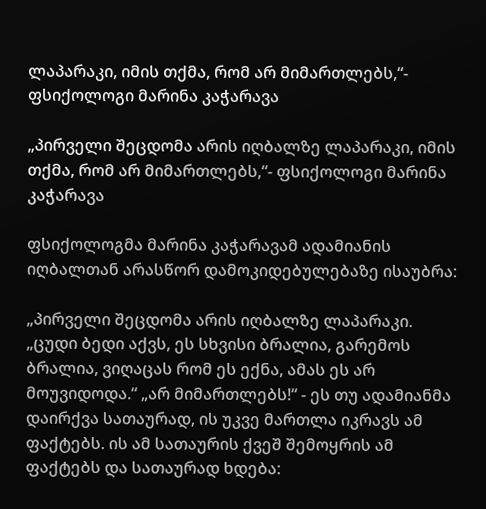ლაპარაკი, იმის თქმა, რომ არ მიმართლებს,“- ფსიქოლოგი მარინა კაჭარავა

„პირველი შეცდომა არის იღბალზე ლაპარაკი, იმის თქმა, რომ არ მიმართლებს,“- ფსიქოლოგი მარინა კაჭარავა

ფსიქოლოგმა მარინა კაჭარავამ ადამიანის იღბალთან არასწორ დამოკიდებულებაზე ისაუბრა:

„პირველი შეცდომა არის იღბალზე ლაპარაკი. „ცუდი ბედი აქვს, ეს სხვისი ბრალია, გარემოს ბრალია, ვიღაცას რომ ეს ექნა, ამას ეს არ მოუვიდოდა.“ „არ მიმართლებს!“ - ეს თუ ადამიანმა დაირქვა სათაურად, ის უკვე მართლა იკრავს ამ ფაქტებს. ის ამ სათაურის ქვეშ შემოყრის ამ ფაქტებს და სათაურად ხდება: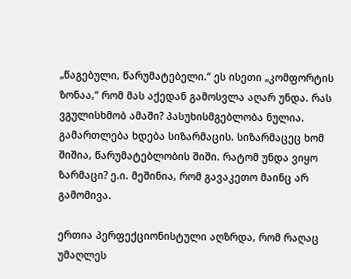„წაგებული, წარუმატებელი.“ ეს ისეთი „კომფორტის ზონაა,“ რომ მას აქედან გამოსვლა აღარ უნდა. რას ვგულისხმობ ამაში? პასუხისმგებლობა ნულია. გამართლება ხდება სიზარმაცის. სიზარმაცეც ხომ შიშია, წარუმატებლობის შიში. რატომ უნდა ვიყო ზარმაცი? ე.ი. მეშინია, რომ გავაკეთო მაინც არ გამომივა.

ერთია პერფექციონისტული აღზრდა, რომ რაღაც უმაღლეს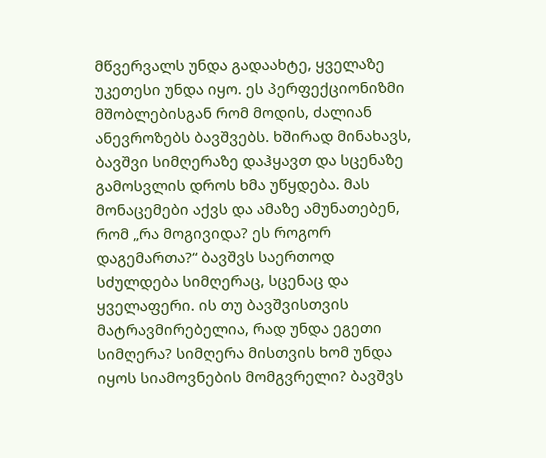მწვერვალს უნდა გადაახტე, ყველაზე უკეთესი უნდა იყო. ეს პერფექციონიზმი მშობლებისგან რომ მოდის, ძალიან ანევროზებს ბავშვებს. ხშირად მინახავს, ბავშვი სიმღერაზე დაჰყავთ და სცენაზე გამოსვლის დროს ხმა უწყდება. მას მონაცემები აქვს და ამაზე ამუნათებენ, რომ „რა მოგივიდა? ეს როგორ დაგემართა?“ ბავშვს საერთოდ სძულდება სიმღერაც, სცენაც და ყველაფერი. ის თუ ბავშვისთვის მატრავმირებელია, რად უნდა ეგეთი სიმღერა? სიმღერა მისთვის ხომ უნდა იყოს სიამოვნების მომგვრელი? ბავშვს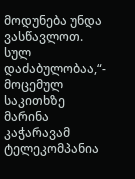მოდუნება უნდა ვასწავლოთ. სულ დაძაბულობაა,“- მოცემულ საკითხზე მარინა კაჭარავამ ტელეკომპანია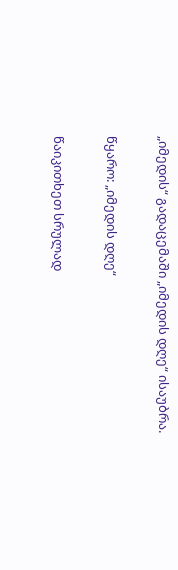„იმედის“ გადაცემაში „იმედის დღე“ ისაუბრა.

წყარო: „იმედის დღე“

წაიკითხეთ სრულად